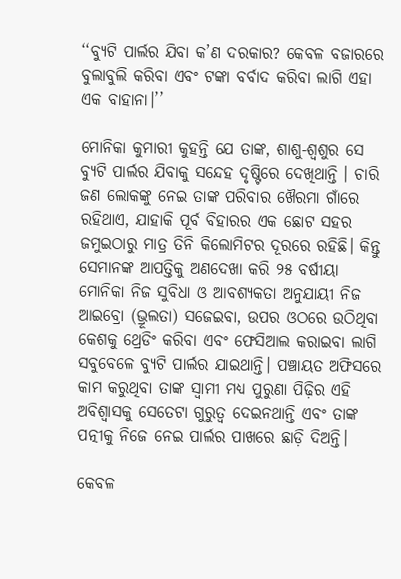‘‘ବ୍ୟୁଟି ପାର୍ଲର ଯିବା କ’ଣ ଦରକାର? କେବଳ ବଜାରରେ ବୁଲାବୁଲି କରିବା ଏବଂ ଟଙ୍କା ବର୍ବାଦ କରିବା ଲାଗି ଏହା ଏକ ବାହାନା।’’

ମୋନିକା କୁମାରୀ କୁହନ୍ତି ଯେ ତାଙ୍କ, ଶାଶୁ-ଶ୍ୱଶୁର ସେ ବ୍ୟୁଟି ପାର୍ଲର ଯିବାକୁ ସନ୍ଦେହ ଦୃଷ୍ଟିରେ ଦେଖିଥାନ୍ତି । ଚାରି ଜଣ ଲୋକଙ୍କୁ ନେଇ ତାଙ୍କ ପରିବାର ଖୈରମା ଗାଁରେ ରହିଥାଏ, ଯାହାକି ପୂର୍ବ ବିହାରର ଏକ ଛୋଟ ସହର ଜମୁଇଠାରୁ ମାତ୍ର ତିନି କିଲୋମିଟର ଦୂରରେ ରହିଛି। କିନ୍ତୁ ସେମାନଙ୍କ ଆପତ୍ତିକୁ ଅଣଦେଖା କରି ୨୫ ବର୍ଷୀୟା ମୋନିକା ନିଜ ସୁବିଧା ଓ ଆବଶ୍ୟକତା ଅନୁଯାୟୀ ନିଜ ଆଇବ୍ରୋ (ଭ୍ରୂଲତା) ସଜେଇବା, ଉପର ଓଠରେ ଉଠିଥିବା କେଶକୁ ଥ୍ରେଡିଂ କରିବା ଏବଂ ଫେସିଆଲ କରାଇବା ଲାଗି ସବୁବେଳେ ବ୍ୟୁଟି ପାର୍ଲର ଯାଇଥାନ୍ତି। ପଞ୍ଚାୟତ ଅଫିସରେ କାମ କରୁଥିବା ତାଙ୍କ ସ୍ୱାମୀ ମଧ୍ୟ ପୁରୁଣା ପିଢ଼ିର ଏହି ଅବିଶ୍ୱାସକୁ ସେତେଟା ଗୁରୁତ୍ୱ ଦେଇନଥାନ୍ତି ଏବଂ ତାଙ୍କ ପତ୍ନୀକୁ ନିଜେ ନେଇ ପାର୍ଲର ପାଖରେ ଛାଡ଼ି ଦିଅନ୍ତି।

କେବଳ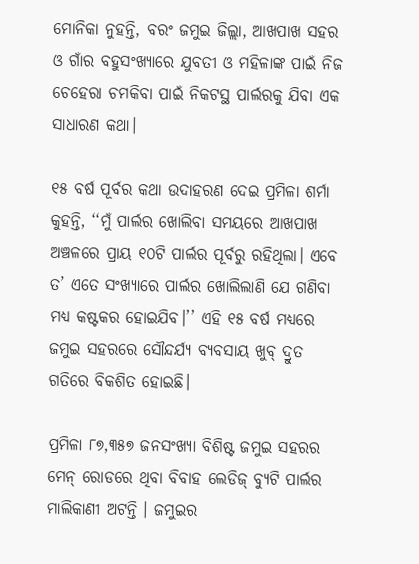ମୋନିକା ନୁହନ୍ତି, ବରଂ ଜମୁଇ ଜିଲ୍ଲା, ଆଖପାଖ ସହର ଓ ଗାଁର ବହୁସଂଖ୍ୟାରେ ଯୁବତୀ ଓ ମହିଳାଙ୍କ ପାଇଁ ନିଜ ଚେହେରା ଚମକିବା ପାଇଁ ନିକଟସ୍ଥ ପାର୍ଲରକୁ ଯିବା ଏକ ସାଧାରଣ କଥା।

୧୫ ବର୍ଷ ପୂର୍ବର କଥା ଉଦାହରଣ ଦେଇ ପ୍ରମିଳା ଶର୍ମା କୁହନ୍ତି, ‘‘ମୁଁ ପାର୍ଲର ଖୋଲିବା ସମୟରେ ଆଖପାଖ ଅଞ୍ଚଳରେ ପ୍ରାୟ ୧୦ଟି ପାର୍ଲର ପୂର୍ବରୁ ରହିଥିଲା। ଏବେ ତ’ ଏତେ ସଂଖ୍ୟାରେ ପାର୍ଲର ଖୋଲିଲାଣି ଯେ ଗଣିବା ମଧ୍ୟ କଷ୍ଟକର ହୋଇଯିବ।’’ ଏହି ୧୫ ବର୍ଷ ମଧ୍ୟରେ ଜମୁଇ ସହରରେ ସୌନ୍ଦର୍ଯ୍ୟ ବ୍ୟବସାୟ ଖୁବ୍‌ ଦ୍ରୁତ ଗତିରେ ବିକଶିତ ହୋଇଛି।

ପ୍ରମିଳା ୮୭,୩୫୭ ଜନସଂଖ୍ୟା ବିଶିଷ୍ଟ ଜମୁଇ ସହରର ମେନ୍‌ ରୋଡରେ ଥିବା ବିବାହ ଲେଡିଜ୍‌ ବ୍ୟୁଟି ପାର୍ଲର ମାଲିକାଣୀ ଅଟନ୍ତି । ଜମୁଇର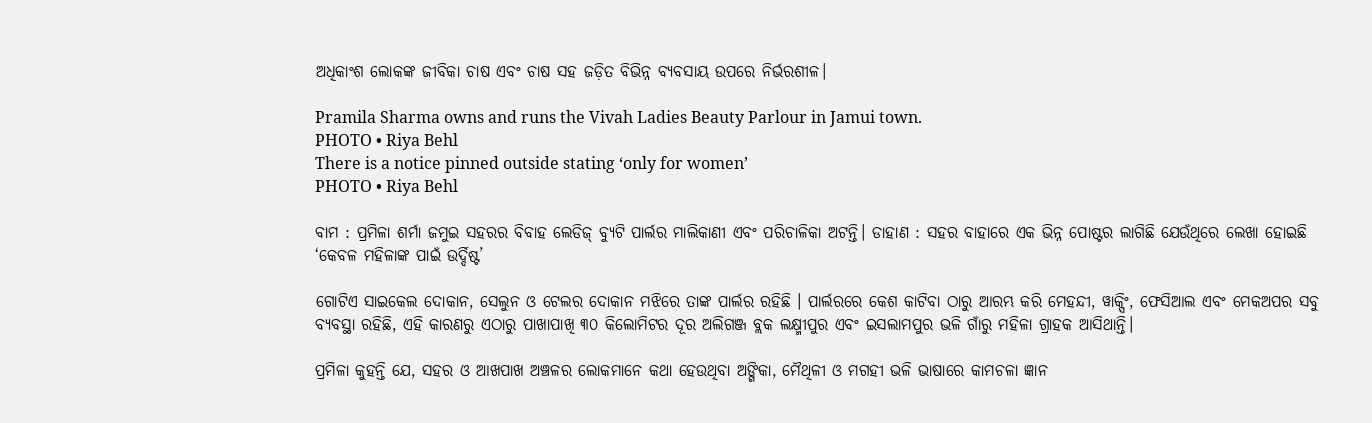ଅଧିକାଂଶ ଲୋକଙ୍କ ଜୀବିକା ଚାଷ ଏବଂ ଚାଷ ସହ ଜଡ଼ିତ ବିଭିନ୍ନ ବ୍ୟବସାୟ ଉପରେ ନିର୍ଭରଶୀଳ।

Pramila Sharma owns and runs the Vivah Ladies Beauty Parlour in Jamui town.
PHOTO • Riya Behl
There is a notice pinned outside stating ‘only for women’
PHOTO • Riya Behl

ବାମ : ପ୍ରମିଳା ଶର୍ମା ଜମୁଇ ସହରର ବିବାହ ଲେଡିଜ୍‌ ବ୍ୟୁଟି ପାର୍ଲର ମାଲିକାଣୀ ଏବଂ ପରିଚାଳିକା ଅଟନ୍ତି। ଡାହାଣ : ସହର ବାହାରେ ଏକ ଭିନ୍ନ ପୋଷ୍ଟର ଲାଗିଛି ଯେଉଁଥିରେ ଲେଖା ହୋଇଛି ‘କେବଳ ମହିଳାଙ୍କ ପାଇଁ ଉର୍ଦ୍ଦିଷ୍ଟ’

ଗୋଟିଏ ସାଇକେଲ ଦୋକାନ, ସେଲୁନ ଓ ଟେଲର ଦୋକାନ ମଝିରେ ତାଙ୍କ ପାର୍ଲର ରହିଛି । ପାର୍ଲରରେ କେଶ କାଟିବା ଠାରୁ ଆରମ୍ଭ କରି ମେହନ୍ଦୀ, ୱାକ୍ସିଂ, ଫେସିଆଲ ଏବଂ ମେକଅପର ସବୁ ବ୍ୟବସ୍ଥା ରହିଛି, ଏହି କାରଣରୁ ଏଠାରୁ ପାଖାପାଖି ୩୦ କିଲୋମିଟର ଦୂର ଅଲିଗଞ୍ଜ ବ୍ଲକ ଲକ୍ଷ୍ମୀପୁର ଏବଂ ଇସଲାମପୁର ଭଳି ଗାଁରୁ ମହିଳା ଗ୍ରାହକ ଆସିଥାନ୍ତି।

ପ୍ରମିଳା କୁହନ୍ତି ଯେ, ସହର ଓ ଆଖପାଖ ଅଞ୍ଚଳର ଲୋକମାନେ କଥା ହେଉଥିବା ଅଙ୍ଗିକା, ମୈଥିଳୀ ଓ ମଗହୀ ଭଳି ଭାଷାରେ କାମଚଳା ଜ୍ଞାନ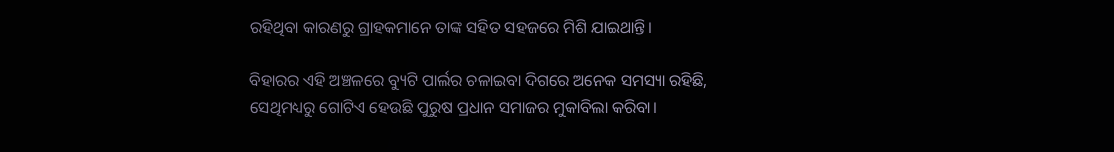ରହିଥିବା କାରଣରୁ ଗ୍ରାହକମାନେ ତାଙ୍କ ସହିତ ସହଜରେ ମିଶି ଯାଇଥାନ୍ତି।

ବିହାରର ଏହି ଅଞ୍ଚଳରେ ବ୍ୟୁଟି ପାର୍ଲର ଚଳାଇବା ଦିଗରେ ଅନେକ ସମସ୍ୟା ରହିଛି, ସେଥିମଧ୍ୟରୁ ଗୋଟିଏ ହେଉଛି ପୁରୁଷ ପ୍ରଧାନ ସମାଜର ମୁକାବିଲା କରିବା।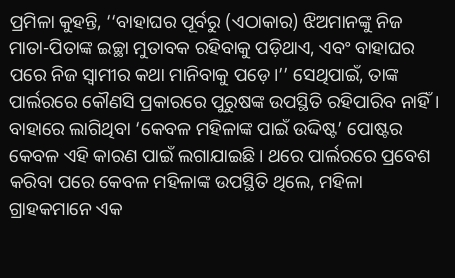ପ୍ରମିଳା କୁହନ୍ତି, ‘‘ବାହାଘର ପୂର୍ବରୁ (ଏଠାକାର) ଝିଅମାନଙ୍କୁ ନିଜ ମାତା-ପିତାଙ୍କ ଇଚ୍ଛା ମୁତାବକ ରହିବାକୁ ପଡ଼ିଥାଏ, ଏବଂ ବାହାଘର ପରେ ନିଜ ସ୍ୱାମୀର କଥା ମାନିବାକୁ ପଡ଼େ।’’ ସେଥିପାଇଁ, ତାଙ୍କ ପାର୍ଲରରେ କୌଣସି ପ୍ରକାରରେ ପୁରୁଷଙ୍କ ଉପସ୍ଥିତି ରହିପାରିବ ନାହିଁ। ବାହାରେ ଲାଗିଥିବା ‘କେବଳ ମହିଳାଙ୍କ ପାଇଁ ଉଦ୍ଦିଷ୍ଟ’ ପୋଷ୍ଟର କେବଳ ଏହି କାରଣ ପାଇଁ ଲଗାଯାଇଛି। ଥରେ ପାର୍ଲରରେ ପ୍ରବେଶ କରିବା ପରେ କେବଳ ମହିଳାଙ୍କ ଉପସ୍ଥିତି ଥିଲେ, ମହିଳା ଗ୍ରାହକମାନେ ଏକ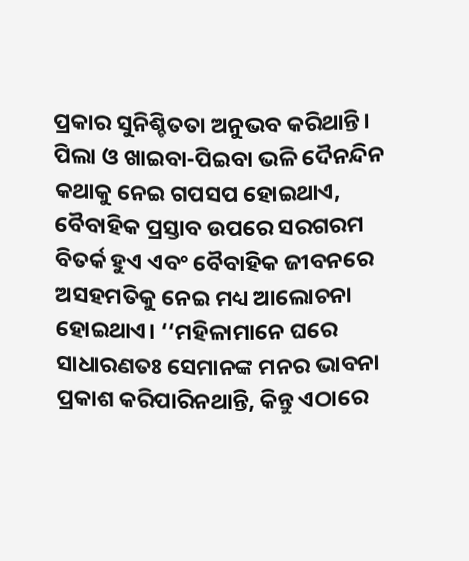ପ୍ରକାର ସୁନିଶ୍ଚିତତା ଅନୁଭବ କରିଥାନ୍ତି। ପିଲା ଓ ଖାଇବା-ପିଇବା ଭଳି ଦୈନନ୍ଦିନ କଥାକୁ ନେଇ ଗପସପ ହୋଇଥାଏ, ବୈବାହିକ ପ୍ରସ୍ତାବ ଉପରେ ସରଗରମ ବିତର୍କ ହୁଏ ଏବଂ ବୈବାହିକ ଜୀବନରେ ଅସହମତିକୁ ନେଇ ମଧ୍ୟ ଆଲୋଚନା ହୋଇଥାଏ। ‘‘ମହିଳାମାନେ ଘରେ ସାଧାରଣତଃ ସେମାନଙ୍କ ମନର ଭାବନା ପ୍ରକାଶ କରିପାରିନଥାନ୍ତି, କିନ୍ତୁ ଏଠାରେ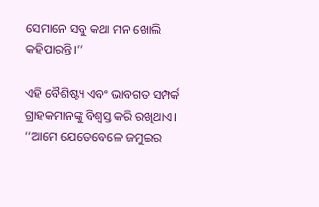ସେମାନେ ସବୁ କଥା ମନ ଖୋଲି କହିପାରନ୍ତି।’’

ଏହି ବୈଶିଷ୍ଟ୍ୟ ଏବଂ ଭାବଗତ ସମ୍ପର୍କ ଗ୍ରାହକମାନଙ୍କୁ ବିଶ୍ୱସ୍ତ କରି ରଖିଥାଏ। ‘‘ଆମେ ଯେତେବେଳେ ଜମୁଇର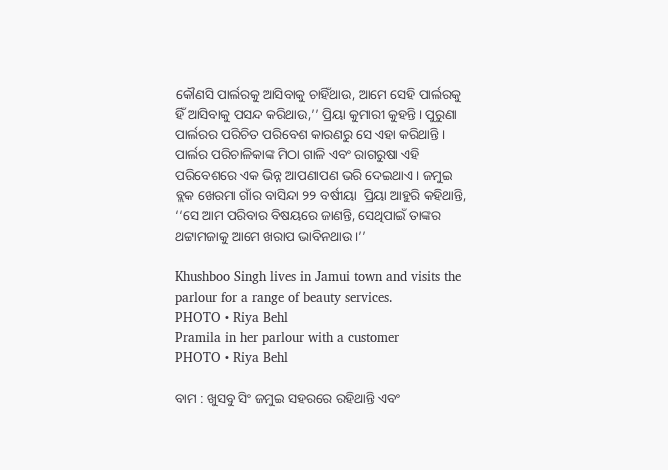କୌଣସି ପାର୍ଲରକୁ ଆସିବାକୁ ଚାହିଁଥାଉ, ଆମେ ସେହି ପାର୍ଲରକୁ ହିଁ ଆସିବାକୁ ପସନ୍ଦ କରିଥାଉ,’’ ପ୍ରିୟା କୁମାରୀ କୁହନ୍ତି। ପୁରୁଣା ପାର୍ଲରର ପରିଚିତ ପରିବେଶ କାରଣରୁ ସେ ଏହା କରିଥାନ୍ତି। ପାର୍ଲର ପରିଚାଳିକାଙ୍କ ମିଠା ଗାଳି ଏବଂ ରାଗରୁଷା ଏହି ପରିବେଶରେ ଏକ ଭିନ୍ନ ଆପଣାପଣ ଭରି ଦେଇଥାଏ। ଜମୁଇ ବ୍ଲକ ଖେରମା ଗାଁର ବାସିନ୍ଦା ୨୨ ବର୍ଷୀୟା  ପ୍ରିୟା ଆହୁରି କହିଥାନ୍ତି, ‘‘ସେ ଆମ ପରିବାର ବିଷୟରେ ଜାଣନ୍ତି, ସେଥିପାଇଁ ତାଙ୍କର ଥଟ୍ଟାମଜାକୁ ଆମେ ଖରାପ ଭାବିନଥାଉ।’’

Khushboo Singh lives in Jamui town and visits the parlour for a range of beauty services.
PHOTO • Riya Behl
Pramila in her parlour with a customer
PHOTO • Riya Behl

ବାମ : ଖୁସବୁ ସିଂ ଜମୁଇ ସହରରେ ରହିଥାନ୍ତି ଏବଂ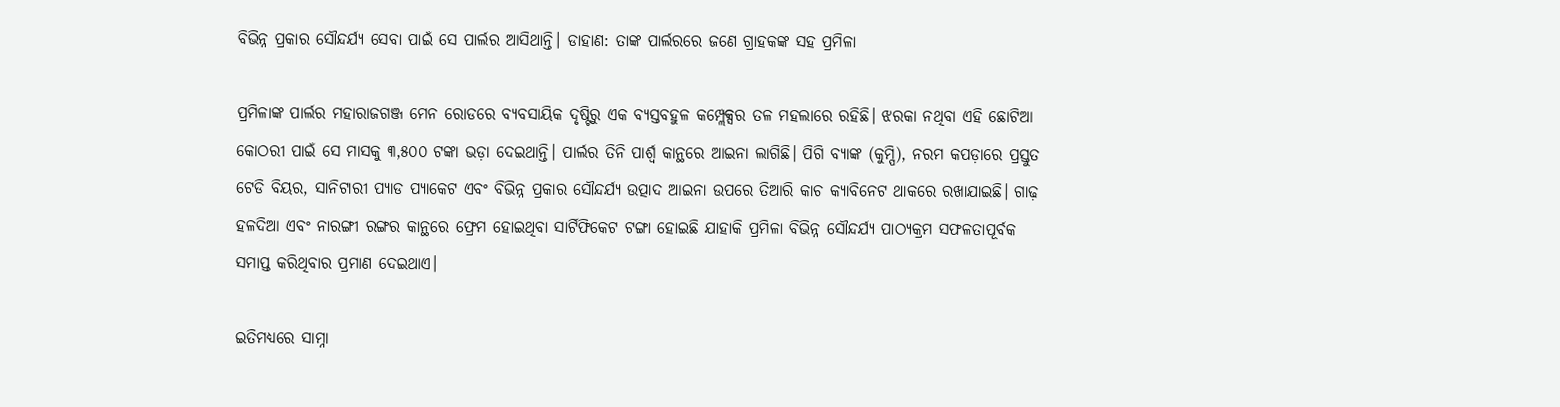ବିଭିନ୍ନ ପ୍ରକାର ସୌନ୍ଦର୍ଯ୍ୟ ସେବା ପାଇଁ ସେ ପାର୍ଲର ଆସିଥାନ୍ତି। ଡାହାଣ: ତାଙ୍କ ପାର୍ଲରରେ ଜଣେ ଗ୍ରାହକଙ୍କ ସହ ପ୍ରମିଳା

ପ୍ରମିଳାଙ୍କ ପାର୍ଲର ମହାରାଜଗଞ୍ଜ ମେନ ରୋଡରେ ବ୍ୟବସାୟିକ ଦୃଷ୍ଟିରୁ ଏକ ବ୍ୟସ୍ତବହୁଳ କମ୍ପ୍ଲେକ୍ସର ତଳ ମହଲାରେ ରହିଛି। ଝରକା ନଥିବା ଏହି ଛୋଟିଆ କୋଠରୀ ପାଇଁ ସେ ମାସକୁ ୩,୫୦୦ ଟଙ୍କା ଭଡ଼ା ଦେଇଥାନ୍ତି। ପାର୍ଲର ତିନି ପାର୍ଶ୍ୱ କାନ୍ଥରେ ଆଇନା ଲାଗିଛି। ପିଗି ବ୍ୟାଙ୍କ (କୁମ୍ପି), ନରମ କପଡ଼ାରେ ପ୍ରସ୍ତୁତ ଟେଡି ବିୟର, ସାନିଟାରୀ ପ୍ୟାଡ ପ୍ୟାକେଟ ଏବଂ ବିଭିନ୍ନ ପ୍ରକାର ସୌନ୍ଦର୍ଯ୍ୟ ଉତ୍ପାଦ ଆଇନା ଉପରେ ତିଆରି କାଚ କ୍ୟାବିନେଟ ଥାକରେ ରଖାଯାଇଛି। ଗାଢ଼ ହଳଦିଆ ଏବଂ ନାରଙ୍ଗୀ ରଙ୍ଗର କାନ୍ଥରେ ଫ୍ରେମ ହୋଇଥିବା ସାର୍ଟିଫିକେଟ ଟଙ୍ଗା ହୋଇଛି ଯାହାକି ପ୍ରମିଳା ବିଭିନ୍ନ ସୌନ୍ଦର୍ଯ୍ୟ ପାଠ୍ୟକ୍ରମ ସଫଳତାପୂର୍ବକ ସମାପ୍ତ କରିଥିବାର ପ୍ରମାଣ ଦେଇଥାଏ।

ଇତିମଧ୍ୟରେ ସାମ୍ନା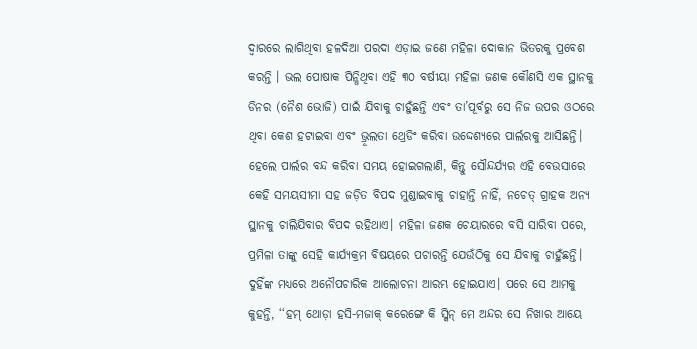ଦ୍ୱାରରେ ଲାଗିଥିବା ହଳଦିଆ ପରଦା ଏଡ଼ାଇ ଜଣେ ମହିଳା ଦୋକାନ ଭିତରକୁ ପ୍ରବେଶ କରନ୍ତି । ଭଲ ପୋଷାକ ପିନ୍ଧିଥିବା ଏହି ୩୦ ବର୍ଷୀୟା ମହିଳା ଜଣକ କୌଣସି ଏକ ସ୍ଥାନକୁ ଡିନର (ନୈଶ ଭୋଜି) ପାଇଁ ଯିବାକୁ ଚାହୁଁଛନ୍ତି ଏବଂ ତା’ପୂର୍ବରୁ ସେ ନିଜ ଉପର ଓଠରେ ଥିବା କେଶ ହଟାଇବା ଏବଂ ଭ୍ରୂଲତା ଥ୍ରେଡିଂ କରିବା ଉଦ୍ଦେଶ୍ୟରେ ପାର୍ଲରକୁ ଆସିଛନ୍ତି। ହେଲେ ପାର୍ଲର ବନ୍ଦ କରିବା ସମୟ ହୋଇଗଲାଣି, କିନ୍ତୁ ସୌନ୍ଦର୍ଯ୍ୟର ଏହି ବେଉସାରେ କେହି ସମୟସୀମା ସହ ଜଡ଼ିତ ବିପଦ ମୁଣ୍ଡାଇବାକୁ ଚାହାନ୍ତି ନାହିଁ, ନଚେତ୍‌ ଗ୍ରାହକ ଅନ୍ୟ ସ୍ଥାନକୁ ଚାଲିଯିବାର ବିପଦ ରହିଥାଏ। ମହିଳା ଜଣକ ଚେୟାରରେ ବସି ସାରିବା ପରେ, ପ୍ରମିଳା ତାଙ୍କୁ ସେହି କାର୍ଯ୍ୟକ୍ରମ ବିଷୟରେ ପଚାରନ୍ତି ଯେଉଁଠିକୁ ସେ ଯିବାକୁ ଚାହୁଁଛନ୍ତି। ଦୁହିଁଙ୍କ ମଧ୍ୟରେ ଅନୌପଚାରିକ ଆଲୋଚନା ଆରମ୍ଭ ହୋଇଯାଏ। ପରେ ସେ ଆମକୁ କୁହନ୍ତି, ‘‘ହମ୍‌ ଥୋଡ଼ା ହସି-ମଜାକ୍‌ କରେଙ୍ଗେ କି ସ୍କିନ୍‌ ମେ ଅନ୍ଦର ସେ ନିଖାର ଆୟେ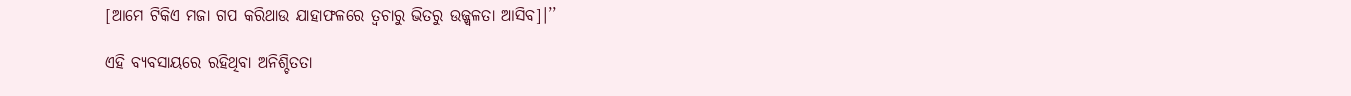[ଆମେ ଟିକିଏ ମଜା ଗପ କରିଥାଉ ଯାହାଫଳରେ ତ୍ୱଚାରୁ ଭିତରୁ ଉଜ୍ଜ୍ୱଳତା ଆସିବ]।’’

ଏହି ବ୍ୟବସାୟରେ ରହିଥିବା ଅନିଶ୍ଚିତତା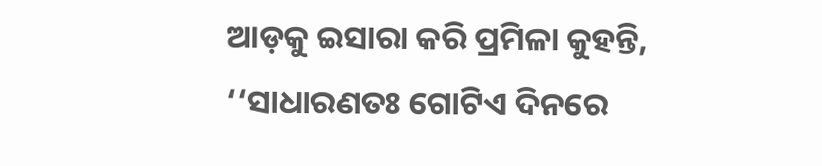ଆଡ଼କୁ ଇସାରା କରି ପ୍ରମିଳା କୁହନ୍ତି, ‘‘ସାଧାରଣତଃ ଗୋଟିଏ ଦିନରେ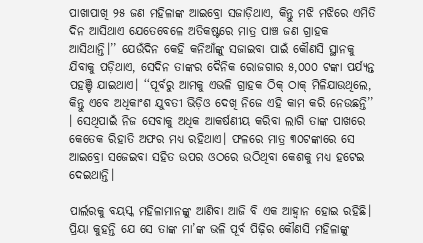ପାଖାପାଖି ୨୫ ଜଣ ମହିଳାଙ୍କ ଆଇବ୍ରୋ ସଜାଡ଼ିଥାଏ, କିନ୍ତୁ ମଝି ମଝିରେ ଏମିତି ଦିନ ଆସିଥାଏ ଯେତେବେଳେ ଅତିକଷ୍ଟରେ ମାତ୍ର ପାଞ୍ଚ ଜଣ ଗ୍ରାହକ ଆସିଥାନ୍ତି।’’ ଯେଉଁଦିନ କେହି କନିଆଁଙ୍କୁ ସଜାଇବା ପାଇଁ କୌଣସି ସ୍ଥାନକୁ ଯିବାକୁ ପଡ଼ିଥାଏ, ସେଦିନ ତାଙ୍କର ଦୈନିକ ରୋଜଗାର ୫,୦୦୦ ଟଙ୍କା ପର୍ଯ୍ୟନ୍ତ ପହଞ୍ଚି ଯାଇଥାଏ। ‘‘ପୂର୍ବରୁ ଆମକୁ ଏଭଳି ଗ୍ରାହକ ଠିକ୍‌ ଠାକ୍‌ ମିଳିଯାଉଥିଲେ, କିନ୍ତୁ ଏବେ ଅଧିକାଂଶ ଯୁବତୀ ଭିଡ଼ିଓ ଦେଖି ନିଜେ ଏହି କାମ କରି ନେଉଛନ୍ତି’’ । ସେଥିପାଇଁ ନିଜ ସେବାକୁ ଅଧିକ ଆକର୍ଷଣୀୟ କରିବା ଲାଗି ତାଙ୍କ ପାଖରେ କେତେକ ରିହାତି ଅଫର ମଧ୍ୟ ରହିଥାଏ। ଫଳରେ ମାତ୍ର ୩୦ଟଙ୍କାରେ ସେ ଆଇବ୍ରୋ ସଜେଇବା ସହିତ ଉପର ଓଠରେ ଉଠିଥିବା କେଶକୁ ମଧ୍ୟ ହଟେଇ ଦେଇଥାନ୍ତି।

ପାର୍ଲରକୁ ବୟସ୍କ ମହିଳାମାନଙ୍କୁ ଆଣିବା ଆଜି ବି ଏକ ଆହ୍ୱାନ ହୋଇ ରହିଛି। ପ୍ରିୟା କୁହନ୍ତି ଯେ ସେ ତାଙ୍କ ମା’ଙ୍କ ଭଳି ପୂର୍ବ ପିଢ଼ିର କୌଣସି ମହିଳାଙ୍କୁ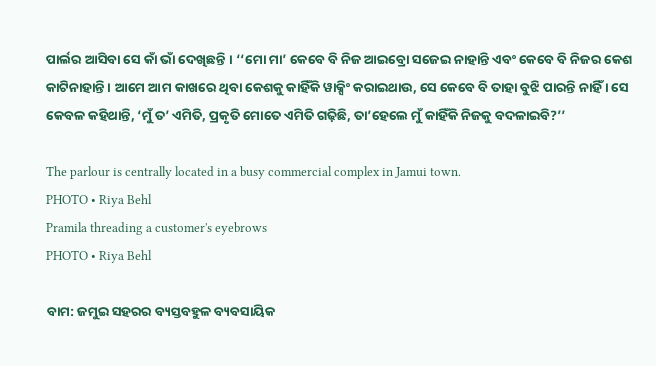ପାର୍ଲର ଆସିବା ସେ କାଁ ଭାଁ ଦେଖିଛନ୍ତି । ‘‘ମୋ ମା’ କେବେ ବି ନିଜ ଆଇବ୍ରୋ ସଜେଇ ନାହାନ୍ତି ଏବଂ କେବେ ବି ନିଜର କେଶ କାଟିନାହାନ୍ତି । ଆମେ ଆମ କାଖରେ ଥିବା କେଶକୁ କାହିଁକି ୱାକ୍ସିଂ କରାଇଥାଉ, ସେ କେବେ ବି ତାହା ବୁଝି ପାରନ୍ତି ନାହିଁ । ସେ କେବଳ କହିଥାନ୍ତି, ‘ମୁଁ ତ’ ଏମିତି, ପ୍ରକୃତି ମୋତେ ଏମିତି ଗଢ଼ିଛି, ତା’ହେଲେ ମୁଁ କାହିଁକି ନିଜକୁ ବଦଳାଇବି?’’

The parlour is centrally located in a busy commercial complex in Jamui town.
PHOTO • Riya Behl
Pramila threading a customer's eyebrows
PHOTO • Riya Behl

ବାମ: ଜମୁଇ ସହରର ବ୍ୟସ୍ତବହୁଳ ବ୍ୟବସାୟିକ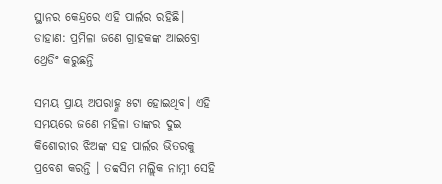ସ୍ଥାନର କେନ୍ଦ୍ରରେ ଏହି ପାର୍ଲର ରହିଛି। ଡାହାଣ: ପ୍ରମିଳା ଜଣେ ଗ୍ରାହକଙ୍କ ଆଇବ୍ରୋ ଥ୍ରେଡିଂ କରୁଛନ୍ତି

ସମୟ ପ୍ରାୟ ଅପରାହ୍ଣ ୫ଟା ହୋଇଥିବ। ଏହି ସମୟରେ ଜଣେ ମହିଳା ତାଙ୍କର ଦୁଇ କିଶୋରୀର ଝିଅଙ୍କ ସହ ପାର୍ଲର ଭିତରକୁ ପ୍ରବେଶ କରନ୍ତି । ତବ୍ବସିମ ମଲ୍ଲିକ ନାମ୍ନୀ ସେହି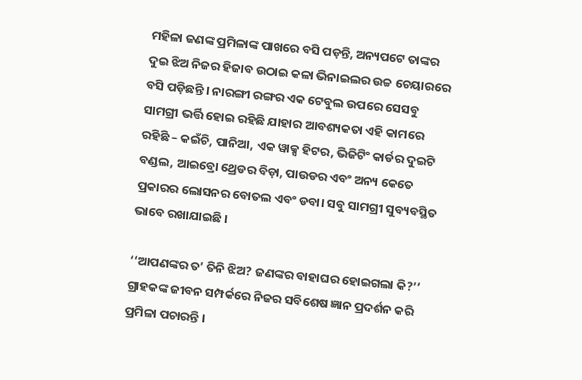ମହିଳା ଜଣଙ୍କ ପ୍ରମିଳାଙ୍କ ପାଖରେ ବସି ପଡ଼ନ୍ତି, ଅନ୍ୟପଟେ ତାଙ୍କର ଦୁଇ ଝିଅ ନିଜର ହିଜାବ ଉଠାଇ କଳା ଭିନାଇଲର ଉଚ୍ଚ ଚେୟାରରେ ବସି ପଡ଼ିଛନ୍ତି । ନାରଙ୍ଗୀ ରଙ୍ଗର ଏକ ଟେବୁଲ ଉପରେ ସେସବୁ ସାମଗ୍ରୀ ଭର୍ତ୍ତି ହୋଇ ରହିଛି ଯାହାର ଆବଶ୍ୟକତା ଏହି କାମରେ ରହିଛି – କଇଁଚି, ପାନିଆ, ଏକ ୱାକ୍ସ ହିଟର, ଭିଜିଟିଂ କାର୍ଡର ଦୁଇଟି ବଣ୍ଡଲ, ଆଇବ୍ରୋ ଥ୍ରେଡର ବିଡ଼ା, ପାଉଡର ଏବଂ ଅନ୍ୟ କେତେ ପ୍ରକାରର ଲୋସନର ବୋତଲ ଏବଂ ଡବା। ସବୁ ସାମଗ୍ରୀ ସୁବ୍ୟବସ୍ଥିତ ଭାବେ ରଖାଯାଇଛି ।

‘‘ଆପଣଙ୍କର ତ’ ତିନି ଝିଅ? ଜଣଙ୍କର ବାହାଘର ହୋଇଗଲା କି?’’ ଗ୍ରାହକଙ୍କ ଜୀବନ ସମ୍ପର୍କରେ ନିଜର ସବିଶେଷ ଜ୍ଞାନ ପ୍ରଦର୍ଶନ କରି ପ୍ରମିଳା ପଚାରନ୍ତି ।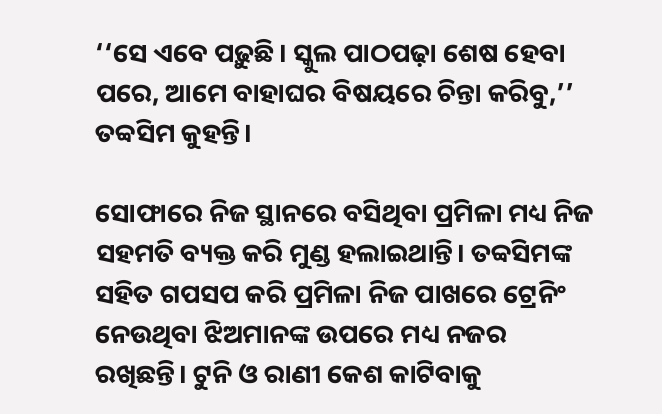‘‘ସେ ଏବେ ପଢ଼ୁଛି। ସ୍କୁଲ ପାଠପଢ଼ା ଶେଷ ହେବା ପରେ, ଆମେ ବାହାଘର ବିଷୟରେ ଚିନ୍ତା କରିବୁ,’’ ତବ୍ବସିମ କୁହନ୍ତି।

ସୋଫାରେ ନିଜ ସ୍ଥାନରେ ବସିଥିବା ପ୍ରମିଳା ମଧ୍ୟ ନିଜ ସହମତି ବ୍ୟକ୍ତ କରି ମୁଣ୍ଡ ହଲାଇଥାନ୍ତି। ତବ୍ବସିମଙ୍କ ସହିତ ଗପସପ କରି ପ୍ରମିଳା ନିଜ ପାଖରେ ଟ୍ରେନିଂ ନେଉଥିବା ଝିଅମାନଙ୍କ ଉପରେ ମଧ୍ୟ ନଜର ରଖିଛନ୍ତି। ଟୁନି ଓ ରାଣୀ କେଶ କାଟିବାକୁ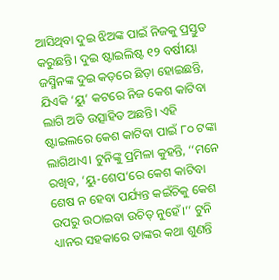ଆସିଥିବା ଦୁଇ ଝିଅଙ୍କ ପାଇଁ ନିଜକୁ ପ୍ରସ୍ତୁତ କରୁଛନ୍ତି। ଦୁଇ ଷ୍ଟାଇଲିଷ୍ଟ ୧୨ ବର୍ଷୀୟା ଜସ୍ମିନଙ୍କ ଦୁଇ କଡ଼ରେ ଛିଡ଼ା ହୋଇଛନ୍ତି, ଯିଏକି ‘ୟୁ’ କଟରେ ନିଜ କେଶ କାଟିବା ଲାଗି ଅତି ଉତ୍ସାହିତ ଅଛନ୍ତି। ଏହି ଷ୍ଟାଇଲରେ କେଶ କାଟିବା ପାଇଁ ୮୦ ଟଙ୍କା ଲାଗିଥାଏ। ଟୁନିଙ୍କୁ ପ୍ରମିଳା କୁହନ୍ତି, ‘‘ମନେ ରଖିବ, ‘ୟୁ-ଶେପ’ରେ କେଶ କାଟିବା ଶେଷ ନ ହେବା ପର୍ଯ୍ୟନ୍ତ କଇଁଚିକୁ କେଶ ଉପରୁ ଉଠାଇବା ଉଚିତ୍‌ ନୁହେଁ।’’ ଟୁନି ଧ୍ୟାନର ସହକାରେ ତାଙ୍କର କଥା ଶୁଣନ୍ତି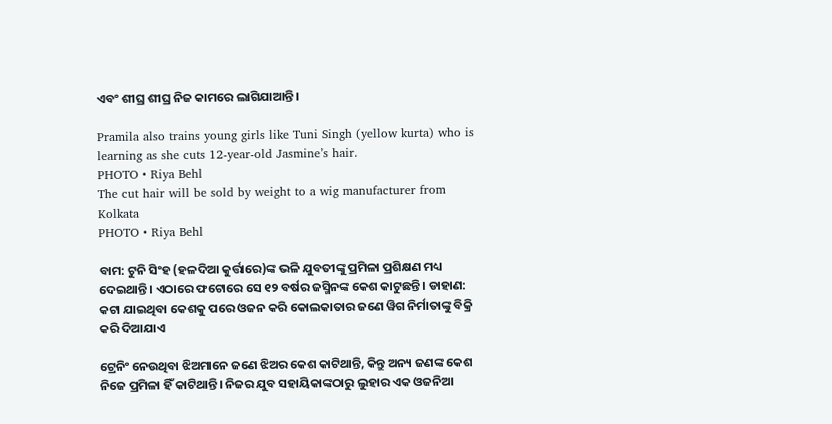ଏବଂ ଶୀଘ୍ର ଶୀଘ୍ର ନିଜ କାମରେ ଲାଗିଯାଆନ୍ତି।

Pramila also trains young girls like Tuni Singh (yellow kurta) who is learning as she cuts 12-year-old Jasmine’s hair.
PHOTO • Riya Behl
The cut hair will be sold by weight to a wig manufacturer from Kolkata
PHOTO • Riya Behl

ବାମ: ଟୁନି ସିଂହ (ହଳଦିଆ କୁର୍ତ୍ତାରେ)ଙ୍କ ଭଳି ଯୁବତୀଙ୍କୁ ପ୍ରମିଳା ପ୍ରଶିକ୍ଷଣ ମଧ୍ୟ ଦେଇଥାନ୍ତି। ଏଠାରେ ଫଟୋରେ ସେ ୧୨ ବର୍ଷର ଜସ୍ମିନଙ୍କ କେଶ କାଟୁଛନ୍ତି। ଡାହାଣ: କଟା ଯାଇଥିବା କେଶକୁ ପରେ ଓଜନ କରି କୋଲକାତାର ଜଣେ ୱିଗ ନିର୍ମାତାଙ୍କୁ ବିକ୍ରି କରି ଦିଆଯାଏ

ଟ୍ରେନିଂ ନେଉଥିବା ଝିଅମାନେ ଜଣେ ଝିଅର କେଶ କାଟିଥାନ୍ତି, କିନ୍ତୁ ଅନ୍ୟ ଜଣଙ୍କ କେଶ ନିଜେ ପ୍ରମିଳା ହିଁ କାଟିଥାନ୍ତି। ନିଜର ଯୁବ ସହାୟିକାଙ୍କଠାରୁ ଲୁହାର ଏକ ଓଜନିଆ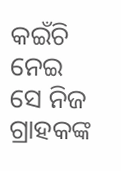କଇଁଚି ନେଇ ସେ ନିଜ ଗ୍ରାହକଙ୍କ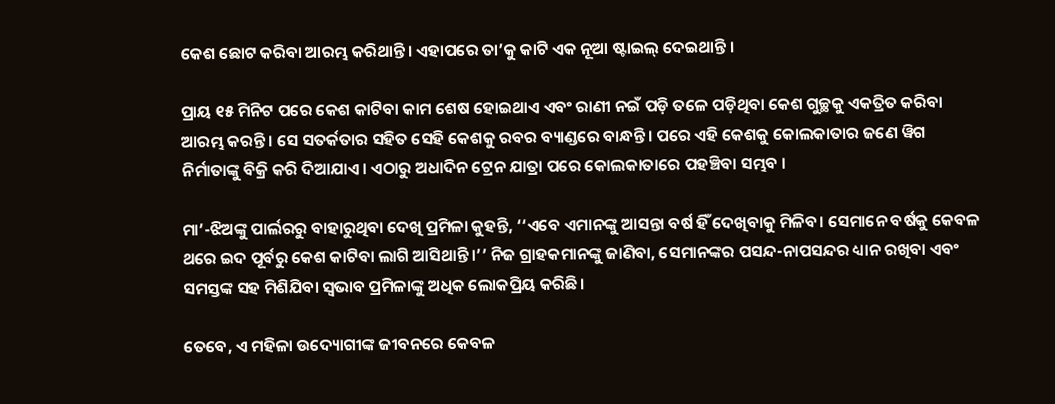କେଶ ଛୋଟ କରିବା ଆରମ୍ଭ କରିଥାନ୍ତି। ଏହାପରେ ତା’କୁ କାଟି ଏକ ନୂଆ ଷ୍ଟାଇଲ୍‌ ଦେଇଥାନ୍ତି ।

ପ୍ରାୟ ୧୫ ମିନିଟ ପରେ କେଶ କାଟିବା କାମ ଶେଷ ହୋଇଥାଏ ଏବଂ ରାଣୀ ନଇଁ ପଡ଼ି ତଳେ ପଡ଼ିଥିବା କେଶ ଗୁଚ୍ଛକୁ ଏକତ୍ରିତ କରିବା ଆରମ୍ଭ କରନ୍ତି । ସେ ସତର୍କତାର ସହିତ ସେହି କେଶକୁ ରବର ବ୍ୟାଣ୍ଡରେ ବାନ୍ଧନ୍ତି। ପରେ ଏହି କେଶକୁ କୋଲକାତାର ଜଣେ ୱିଗ ନିର୍ମାତାଙ୍କୁ ବିକ୍ରି କରି ଦିଆଯାଏ। ଏଠାରୁ ଅଧାଦିନ ଟ୍ରେନ ଯାତ୍ରା ପରେ କୋଲକାତାରେ ପହଞ୍ଚିବା ସମ୍ଭବ ।

ମା’-ଝିଅଙ୍କୁ ପାର୍ଲରରୁ ବାହାରୁଥିବା ଦେଖି ପ୍ରମିଳା କୁହନ୍ତି, ‘‘ଏବେ ଏମାନଙ୍କୁ ଆସନ୍ତା ବର୍ଷ ହିଁ ଦେଖିବାକୁ ମିଳିବ। ସେମାନେ ବର୍ଷକୁ କେବଳ ଥରେ ଇଦ ପୂର୍ବରୁ କେଶ କାଟିବା ଲାଗି ଆସିଥାନ୍ତି।’’ ନିଜ ଗ୍ରାହକମାନଙ୍କୁ ଜାଣିବା, ସେମାନଙ୍କର ପସନ୍ଦ-ନାପସନ୍ଦର ଧ୍ୟାନ ରଖିବା ଏବଂ ସମସ୍ତଙ୍କ ସହ ମିଶିଯିବା ସ୍ୱଭାବ ପ୍ରମିଳାଙ୍କୁ ଅଧିକ ଲୋକପ୍ରିୟ କରିଛି।

ତେବେ, ଏ ମହିଳା ଉଦ୍ୟୋଗୀଙ୍କ ଜୀବନରେ କେବଳ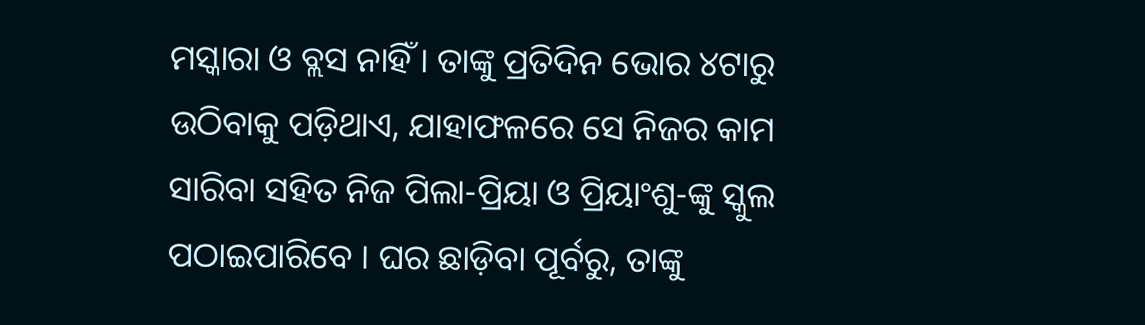ମସ୍କାରା ଓ ବ୍ଲସ ନାହିଁ । ତାଙ୍କୁ ପ୍ରତିଦିନ ଭୋର ୪ଟାରୁ ଉଠିବାକୁ ପଡ଼ିଥାଏ, ଯାହାଫଳରେ ସେ ନିଜର କାମ ସାରିବା ସହିତ ନିଜ ପିଲା-ପ୍ରିୟା ଓ ପ୍ରିୟାଂଶୁ-ଙ୍କୁ ସ୍କୁଲ ପଠାଇପାରିବେ । ଘର ଛାଡ଼ିବା ପୂର୍ବରୁ, ତାଙ୍କୁ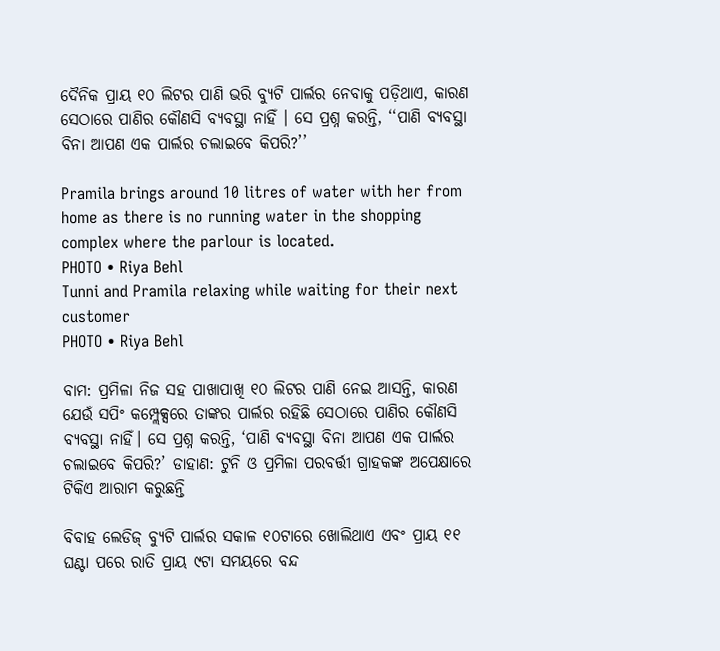ଦୈନିକ ପ୍ରାୟ ୧୦ ଲିଟର ପାଣି ଭରି ବ୍ୟୁଟି ପାର୍ଲର ନେବାକୁ ପଡ଼ିଥାଏ, କାରଣ ସେଠାରେ ପାଣିର କୌଣସି ବ୍ୟବସ୍ଥା ନାହିଁ । ସେ ପ୍ରଶ୍ନ କରନ୍ତି, ‘‘ପାଣି ବ୍ୟବସ୍ଥା ବିନା ଆପଣ ଏକ ପାର୍ଲର ଚଲାଇବେ କିପରି?’’

Pramila brings around 10 litres of water with her from home as there is no running water in the shopping complex where the parlour is located.
PHOTO • Riya Behl
Tunni and Pramila relaxing while waiting for their next customer
PHOTO • Riya Behl

ବାମ: ପ୍ରମିଳା ନିଜ ସହ ପାଖାପାଖି ୧୦ ଲିଟର ପାଣି ନେଇ ଆସନ୍ତି, କାରଣ ଯେଉଁ ସପିଂ କମ୍ପ୍ଲେକ୍ସରେ ତାଙ୍କର ପାର୍ଲର ରହିଛି ସେଠାରେ ପାଣିର କୌଣସି ବ୍ୟବସ୍ଥା ନାହିଁ। ସେ ପ୍ରଶ୍ନ କରନ୍ତି, ‘ପାଣି ବ୍ୟବସ୍ଥା ବିନା ଆପଣ ଏକ ପାର୍ଲର ଚଲାଇବେ କିପରି?’ ଡାହାଣ: ଟୁନି ଓ ପ୍ରମିଳା ପରବର୍ତ୍ତୀ ଗ୍ରାହକଙ୍କ ଅପେକ୍ଷାରେ ଟିକିଏ ଆରାମ କରୁଛନ୍ତି

ବିବାହ ଲେଡିଜ୍‌ ବ୍ୟୁଟି ପାର୍ଲର ସକାଳ ୧୦ଟାରେ ଖୋଲିଥାଏ ଏବଂ ପ୍ରାୟ ୧୧ ଘଣ୍ଟା ପରେ ରାତି ପ୍ରାୟ ୯ଟା ସମୟରେ ବନ୍ଦ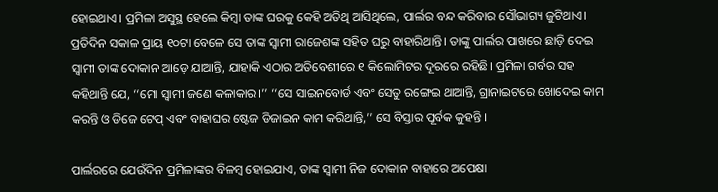ହୋଇଥାଏ। ପ୍ରମିଳା ଅସୁସ୍ଥ ହେଲେ କିମ୍ବା ତାଙ୍କ ଘରକୁ କେହି ଅତିଥି ଆସିଥିଲେ, ପାର୍ଲର ବନ୍ଦ କରିବାର ସୌଭାଗ୍ୟ ଜୁଟିଥାଏ।  ପ୍ରତିଦିନ ସକାଳ ପ୍ରାୟ ୧୦ଟା ବେଳେ ସେ ତାଙ୍କ ସ୍ୱାମୀ ରାଜେଶଙ୍କ ସହିତ ଘରୁ ବାହାରିଥାନ୍ତି। ତାଙ୍କୁ ପାର୍ଲର ପାଖରେ ଛାଡ଼ି ଦେଇ ସ୍ୱାମୀ ତାଙ୍କ ଦୋକାନ ଆଡ଼େ ଯାଆନ୍ତି, ଯାହାକି ଏଠାର ଅତିବେଶୀରେ ୧ କିଲୋମିଟର ଦୂରରେ ରହିଛି। ପ୍ରମିଳା ଗର୍ବର ସହ କହିଥାନ୍ତି ଯେ, ‘‘ମୋ ସ୍ୱାମୀ ଜଣେ କଳାକାର।’’ ‘‘ସେ ସାଇନବୋର୍ଡ ଏବଂ ସେତୁ ରଙ୍ଗେଇ ଥାଆନ୍ତି, ଗ୍ରାନାଇଟରେ ଖୋଦେଇ କାମ କରନ୍ତି ଓ ଡିଜେ ଟେପ୍‌ ଏବଂ ବାହାଘର ଷ୍ଟେଜ ଡିଜାଇନ କାମ କରିଥାନ୍ତି,’’ ସେ ବିସ୍ତାର ପୂର୍ବକ କୁହନ୍ତି ।

ପାର୍ଲରରେ ଯେଉଁଦିନ ପ୍ରମିଳାଙ୍କର ବିଳମ୍ବ ହୋଇଯାଏ, ତାଙ୍କ ସ୍ୱାମୀ ନିଜ ଦୋକାନ ବାହାରେ ଅପେକ୍ଷା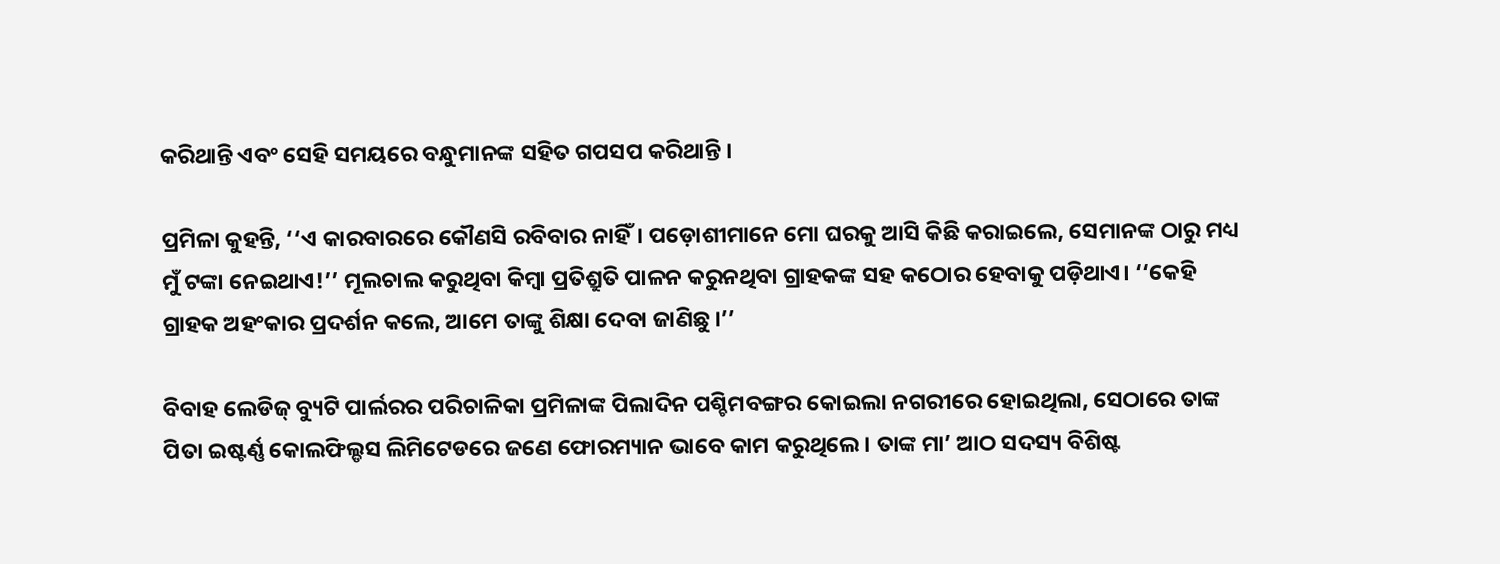କରିଥାନ୍ତି ଏବଂ ସେହି ସମୟରେ ବନ୍ଧୁମାନଙ୍କ ସହିତ ଗପସପ କରିଥାନ୍ତି ।

ପ୍ରମିଳା କୁହନ୍ତି, ‘‘ଏ କାରବାରରେ କୌଣସି ରବିବାର ନାହିଁ। ପଡ଼ୋଶୀମାନେ ମୋ ଘରକୁ ଆସି କିଛି କରାଇଲେ, ସେମାନଙ୍କ ଠାରୁ ମଧ୍ୟ ମୁଁ ଟଙ୍କା ନେଇଥାଏ!’’ ମୂଲଚାଲ କରୁଥିବା କିମ୍ବା ପ୍ରତିଶ୍ରୁତି ପାଳନ କରୁନଥିବା ଗ୍ରାହକଙ୍କ ସହ କଠୋର ହେବାକୁ ପଡ଼ିଥାଏ। ‘‘କେହି ଗ୍ରାହକ ଅହଂକାର ପ୍ରଦର୍ଶନ କଲେ, ଆମେ ତାଙ୍କୁ ଶିକ୍ଷା ଦେବା ଜାଣିଛୁ ।’’

ବିବାହ ଲେଡିଜ୍‌ ବ୍ୟୁଟି ପାର୍ଲରର ପରିଚାଳିକା ପ୍ରମିଳାଙ୍କ ପିଲାଦିନ ପଶ୍ଚିମବଙ୍ଗର କୋଇଲା ନଗରୀରେ ହୋଇଥିଲା, ସେଠାରେ ତାଙ୍କ ପିତା ଇଷ୍ଟର୍ଣ୍ଣ କୋଲଫିଲ୍ଡସ ଲିମିଟେଡରେ ଜଣେ ଫୋରମ୍ୟାନ ଭାବେ କାମ କରୁଥିଲେ। ତାଙ୍କ ମା’ ଆଠ ସଦସ୍ୟ ବିଶିଷ୍ଟ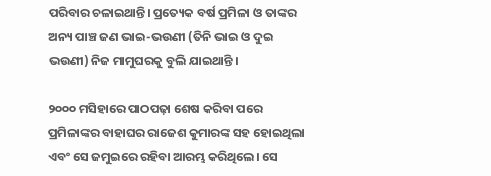ପରିବାର ଚଳାଇଥାନ୍ତି। ପ୍ରତ୍ୟେକ ବର୍ଷ ପ୍ରମିଳା ଓ ତାଙ୍କର ଅନ୍ୟ ପାଞ୍ଚ ଜଣ ଭାଇ-ଭଉଣୀ (ତିନି ଭାଇ ଓ ଦୁଇ ଭଉଣୀ) ନିଜ ମାମୁଘରକୁ ବୁଲି ଯାଇଥାନ୍ତି ।

୨୦୦୦ ମସିହାରେ ପାଠପଢ଼ା ଶେଷ କରିବା ପରେ ପ୍ରମିଳାଙ୍କର ବାହାଘର ରାଜେଶ କୁମାରଙ୍କ ସହ ହୋଇଥିଲା ଏବଂ ସେ ଜମୁଇରେ ରହିବା ଆରମ୍ଭ କରିଥିଲେ। ସେ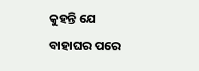କୁହନ୍ତି ଯେ ବାହାଘର ପରେ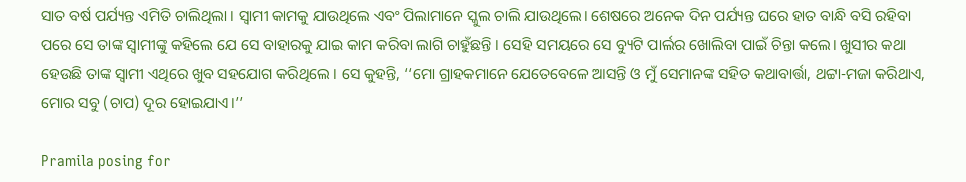ସାତ ବର୍ଷ ପର୍ଯ୍ୟନ୍ତ ଏମିତି ଚାଲିଥିଲା । ସ୍ୱାମୀ କାମକୁ ଯାଉଥିଲେ ଏବଂ ପିଲାମାନେ ସ୍କୁଲ ଚାଲି ଯାଉଥିଲେ। ଶେଷରେ ଅନେକ ଦିନ ପର୍ଯ୍ୟନ୍ତ ଘରେ ହାତ ବାନ୍ଧି ବସି ରହିବା ପରେ ସେ ତାଙ୍କ ସ୍ୱାମୀଙ୍କୁ କହିଲେ ଯେ ସେ ବାହାରକୁ ଯାଇ କାମ କରିବା ଲାଗି ଚାହୁଁଛନ୍ତି । ସେହି ସମୟରେ ସେ ବ୍ୟୁଟି ପାର୍ଲର ଖୋଲିବା ପାଇଁ ଚିନ୍ତା କଲେ। ଖୁସୀର କଥା ହେଉଛି ତାଙ୍କ ସ୍ୱାମୀ ଏଥିରେ ଖୁବ ସହଯୋଗ କରିଥିଲେ । ସେ କୁହନ୍ତି, ‘‘ମୋ ଗ୍ରାହକମାନେ ଯେତେବେଳେ ଆସନ୍ତି ଓ ମୁଁ ସେମାନଙ୍କ ସହିତ କଥାବାର୍ତ୍ତା, ଥଟ୍ଟା-ମଜା କରିଥାଏ, ମୋର ସବୁ (ଚାପ) ଦୂର ହୋଇଯାଏ।’’

Pramila posing for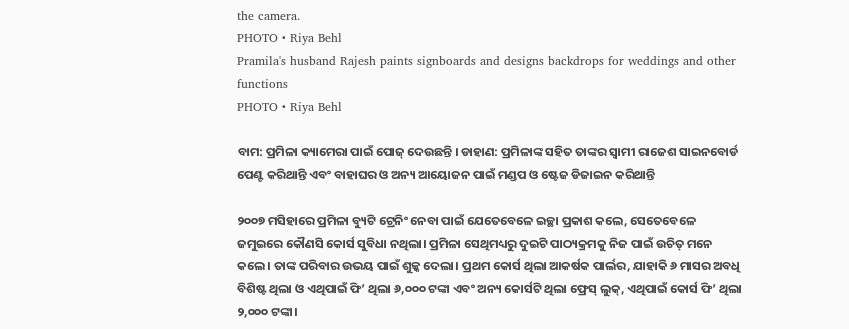the camera.
PHOTO • Riya Behl
Pramila's husband Rajesh paints signboards and designs backdrops for weddings and other functions
PHOTO • Riya Behl

ବାମ: ପ୍ରମିଳା କ୍ୟାମେରା ପାଇଁ ପୋଜ୍‌ ଦେଉଛନ୍ତି । ଡାହାଣ: ପ୍ରମିଳାଙ୍କ ସହିତ ତାଙ୍କର ସ୍ୱାମୀ ରାଜେଶ ସାଇନବୋର୍ଡ ପେଣ୍ଟ କରିଥାନ୍ତି ଏବଂ ବାହାଘର ଓ ଅନ୍ୟ ଆୟୋଜନ ପାଇଁ ମଣ୍ଡପ ଓ ଷ୍ଟେଜ ଡିଜାଇନ କରିଥାନ୍ତି

୨୦୦୭ ମସିହାରେ ପ୍ରମିଳା ବ୍ୟୁଟି ଟ୍ରେନିଂ ନେବା ପାଇଁ ଯେତେବେଳେ ଇଚ୍ଛା ପ୍ରକାଶ କଲେ, ସେତେବେଳେ ଜମୁଇରେ କୌଣସି କୋର୍ସ ସୁବିଧା ନଥିଲା। ପ୍ରମିଳା ସେଥିମଧ୍ୟରୁ ଦୁଇଟି ପାଠ୍ୟକ୍ରମକୁ ନିଜ ପାଇଁ ଉଚିତ୍‌ ମନେ କଲେ। ତାଙ୍କ ପରିବାର ଉଭୟ ପାଇଁ ଶୁଳ୍କ ଦେଲା। ପ୍ରଥମ କୋର୍ସ ଥିଲା ଆକର୍ଷକ ପାର୍ଲର, ଯାହାକି ୬ ମାସର ଅବଧି ବିଶିଷ୍ଟ ଥିଲା ଓ ଏଥିପାଇଁ ଫି’ ଥିଲା ୬,୦୦୦ ଟଙ୍କା ଏବଂ ଅନ୍ୟ କୋର୍ସଟି ଥିଲା ଫ୍ରେସ୍‌ ଲୁକ୍‌, ଏଥିପାଇଁ କୋର୍ସ ଫି’ ଥିଲା ୨,୦୦୦ ଟଙ୍କା।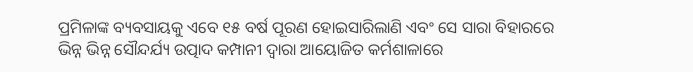ପ୍ରମିଳାଙ୍କ ବ୍ୟବସାୟକୁ ଏବେ ୧୫ ବର୍ଷ ପୂରଣ ହୋଇସାରିଲାଣି ଏବଂ ସେ ସାରା ବିହାରରେ ଭିନ୍ନ ଭିନ୍ନ ସୌନ୍ଦର୍ଯ୍ୟ ଉତ୍ପାଦ କମ୍ପାନୀ ଦ୍ୱାରା ଆୟୋଜିତ କର୍ମଶାଳାରେ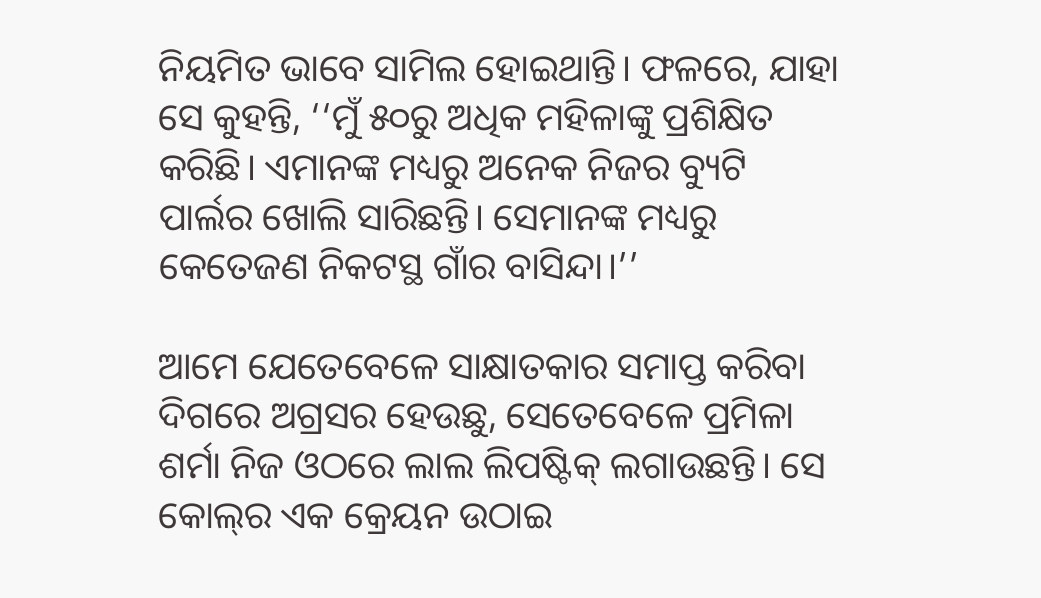ନିୟମିତ ଭାବେ ସାମିଲ ହୋଇଥାନ୍ତି। ଫଳରେ, ଯାହା ସେ କୁହନ୍ତି, ‘‘ମୁଁ ୫୦ରୁ ଅଧିକ ମହିଳାଙ୍କୁ ପ୍ରଶିକ୍ଷିତ କରିଛି। ଏମାନଙ୍କ ମଧ୍ୟରୁ ଅନେକ ନିଜର ବ୍ୟୁଟି ପାର୍ଲର ଖୋଲି ସାରିଛନ୍ତି। ସେମାନଙ୍କ ମଧ୍ୟରୁ କେତେଜଣ ନିକଟସ୍ଥ ଗାଁର ବାସିନ୍ଦା।’’

ଆମେ ଯେତେବେଳେ ସାକ୍ଷାତକାର ସମାପ୍ତ କରିବା ଦିଗରେ ଅଗ୍ରସର ହେଉଛୁ, ସେତେବେଳେ ପ୍ରମିଳା ଶର୍ମା ନିଜ ଓଠରେ ଲାଲ ଲିପଷ୍ଟିକ୍‌ ଲଗାଉଛନ୍ତି। ସେ କୋଲ୍‌ର ଏକ କ୍ରେୟନ ଉଠାଇ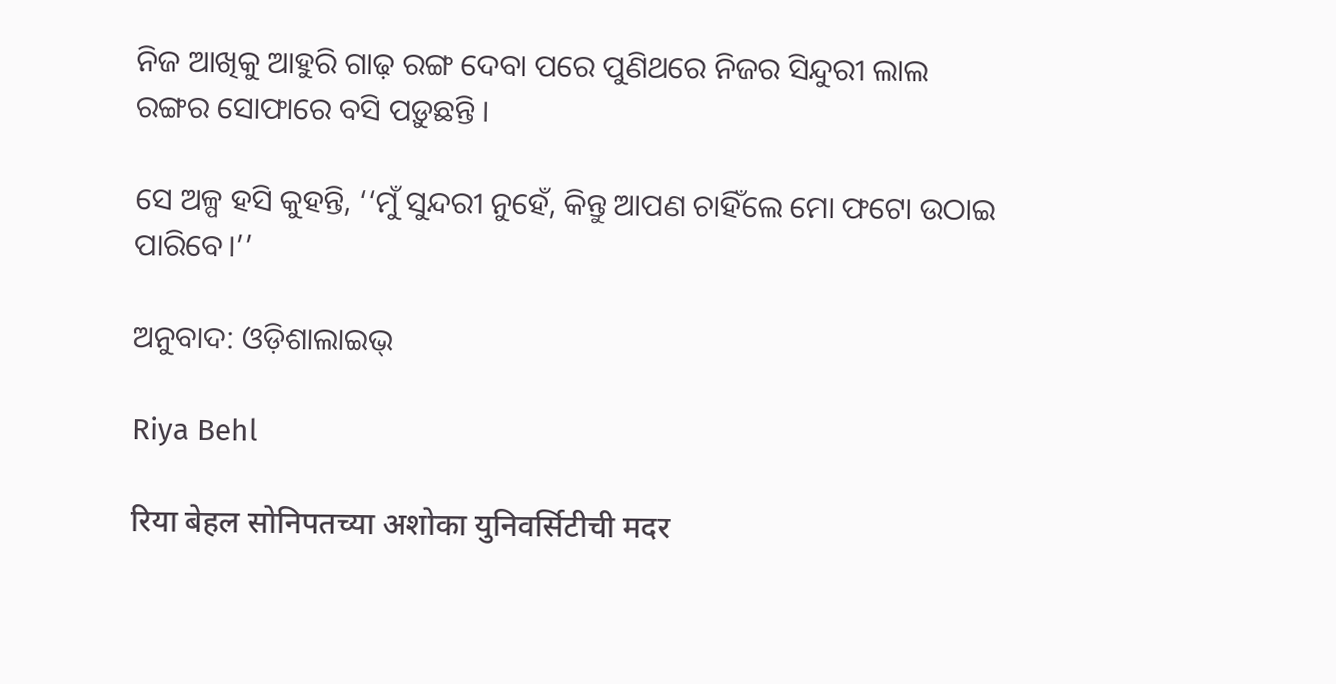ନିଜ ଆଖିକୁ ଆହୁରି ଗାଢ଼ ରଙ୍ଗ ଦେବା ପରେ ପୁଣିଥରେ ନିଜର ସିନ୍ଦୁରୀ ଲାଲ ରଙ୍ଗର ସୋଫାରେ ବସି ପଡ଼ୁଛନ୍ତି ।

ସେ ଅଳ୍ପ ହସି କୁହନ୍ତି, ‘‘ମୁଁ ସୁନ୍ଦରୀ ନୁହେଁ, କିନ୍ତୁ ଆପଣ ଚାହିଁଲେ ମୋ ଫଟୋ ଉଠାଇ ପାରିବେ।’’

ଅନୁବାଦ: ଓଡ଼ିଶାଲାଇଭ୍‍

Riya Behl

रिया बेहल सोनिपतच्या अशोका युनिवर्सिटीची मदर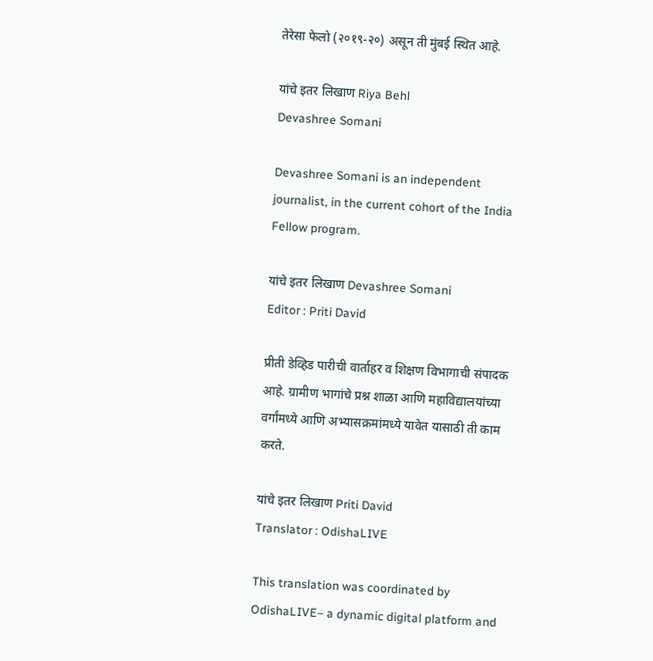तेरेसा फेलो (२०१९-२०) असून ती मुंबई स्थित आहे.

यांचे इतर लिखाण Riya Behl
Devashree Somani

Devashree Somani is an independent journalist, in the current cohort of the India Fellow program.

यांचे इतर लिखाण Devashree Somani
Editor : Priti David

प्रीती डेव्हिड पारीची वार्ताहर व शिक्षण विभागाची संपादक आहे. ग्रामीण भागांचे प्रश्न शाळा आणि महाविद्यालयांच्या वर्गांमध्ये आणि अभ्यासक्रमांमध्ये यावेत यासाठी ती काम करते.

यांचे इतर लिखाण Priti David
Translator : OdishaLIVE

This translation was coordinated by OdishaLIVE– a dynamic digital platform and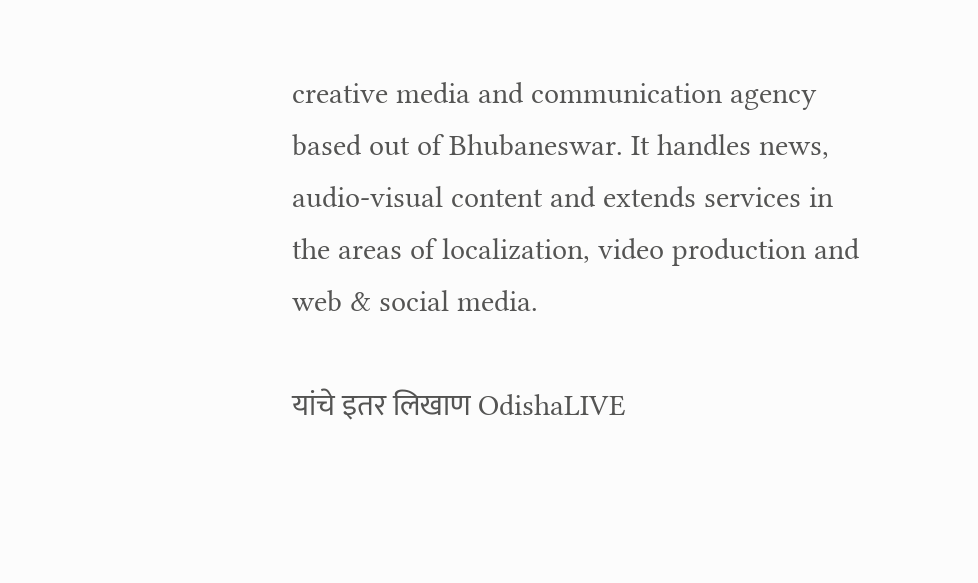creative media and communication agency based out of Bhubaneswar. It handles news, audio-visual content and extends services in the areas of localization, video production and web & social media.

यांचे इतर लिखाण OdishaLIVE